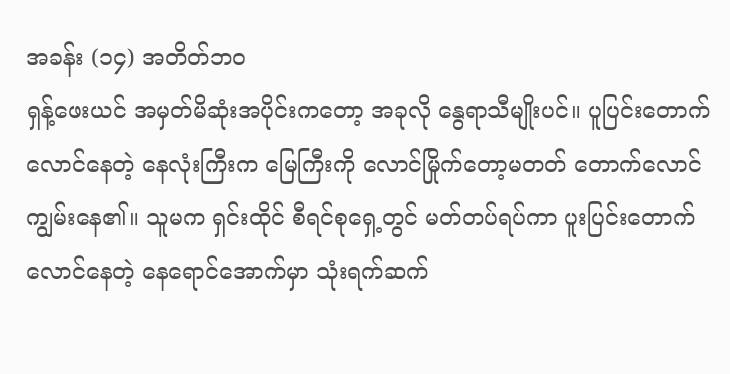အခန်း (၁၄) အတိတ်ဘဝ
ရှန့်ဖေးယင် အမှတ်မိဆုံးအပိုင်းကတော့ အခုလို နွေရာသီမျိုးပင်။ ပူပြင်းတောက်လောင်နေတဲ့ နေလုံးကြီးက မြေကြီးကို လောင်မြိုက်တော့မတတ် တောက်လောင်ကျွမ်းနေ၏။ သူမက ရှင်းထိုင် စီရင်စုရှေ့တွင် မတ်တပ်ရပ်ကာ ပူးပြင်းတောက်လောင်နေတဲ့ နေရောင်အောက်မှာ သုံးရက်ဆက်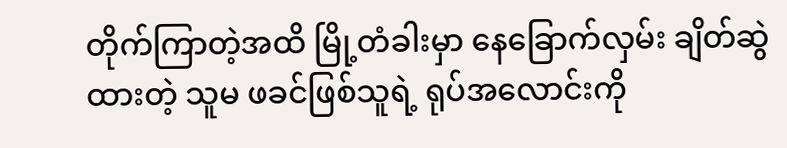တိုက်ကြာတဲ့အထိ မြို့တံခါးမှာ နေခြောက်လှမ်း ချိတ်ဆွဲထားတဲ့ သူမ ဖခင်ဖြစ်သူရဲ့ ရုပ်အလောင်းကို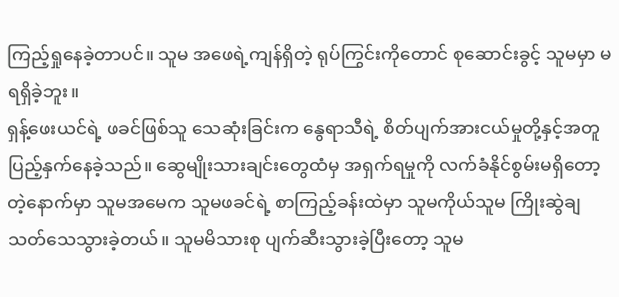ကြည့်ရှုနေခဲ့တာပင်။ သူမ အဖေရဲ့ကျန်ရှိတဲ့ ရုပ်ကြွင်းကိုတောင် စုဆောင်းခွင့် သူမမှာ မရရှိခဲ့ဘူး။
ရှန့်ဖေးယင်ရဲ့ ဖခင်ဖြစ်သူ သေဆုံးခြင်းက နွေရာသီရဲ့ စိတ်ပျက်အားငယ်မှုတို့နှင့်အတူ ပြည့်နှက်နေခဲ့သည်။ ဆွေမျိုးသားချင်းတွေထံမှ အရှက်ရမှုကို လက်ခံနိုင်စွမ်းမရှိတော့တဲ့နောက်မှာ သူမအမေက သူမဖခင်ရဲ့ စာကြည့်ခန်းထဲမှာ သူမကိုယ်သူမ ကြိုးဆွဲချသတ်သေသွားခဲ့တယ်။ သူမမိသားစု ပျက်ဆီးသွားခဲ့ပြီးတော့ သူမ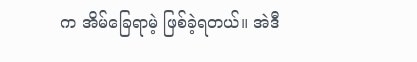က အိမ်ခြေရာမဲ့ ဖြစ်ခဲ့ရတယ်။ အဲဒီ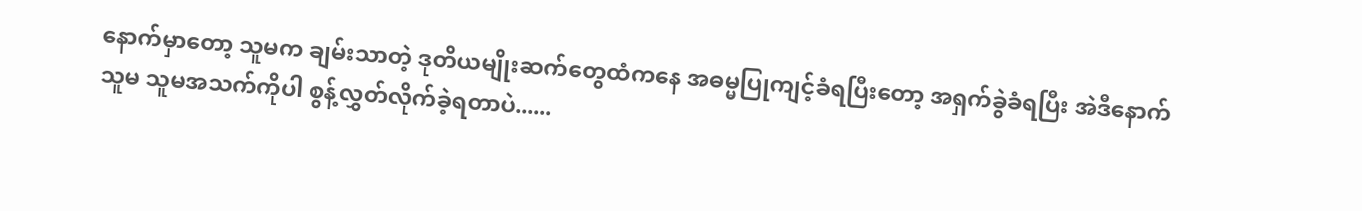နောက်မှာတော့ သူမက ချမ်းသာတဲ့ ဒုတိယမျိုးဆက်တွေထံကနေ အဓမ္မပြုကျင့်ခံရပြီးတော့ အရှက်ခွဲခံရပြီး အဲဒီနောက် သူမ သူမအသက်ကိုပါ စွန့်လွှတ်လိုက်ခဲ့ရတာပဲ......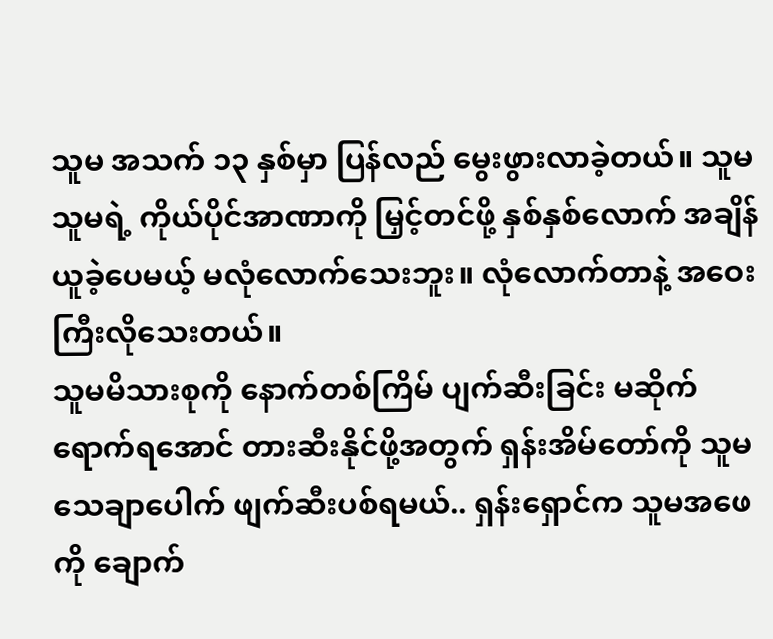သူမ အသက် ၁၃ နှစ်မှာ ပြန်လည် မွေးဖွားလာခဲ့တယ်။ သူမ သူမရဲ့ ကိုယ်ပိုင်အာဏာကို မြှင့်တင်ဖို့ နှစ်နှစ်လောက် အချိန်ယူခဲ့ပေမယ့် မလုံလောက်သေးဘူး။ လုံလောက်တာနဲ့ အဝေးကြီးလိုသေးတယ်။
သူမမိသားစုကို နောက်တစ်ကြိမ် ပျက်ဆီးခြင်း မဆိုက်ရောက်ရအောင် တားဆီးနိုင်ဖို့အတွက် ရှန်းအိမ်တော်ကို သူမ သေချာပေါက် ဖျက်ဆီးပစ်ရမယ်.. ရှန်းရှောင်က သူမအဖေကို ချောက်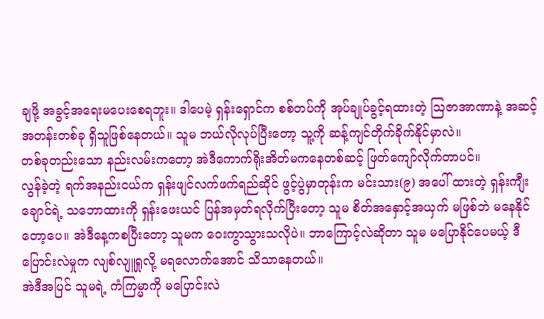ချဖို့ အခွင့်အရေးမပေးစေရဘူး။ ဒါပေမဲ့ ရှန်းရှောင်က စစ်တပ်ကို အုပ်ချုပ်ခွင့်ရထားတဲ့ ဩဇာအာဏာနဲ့ အဆင့်အတန်းတစ်ခု ရှိသူဖြစ်နေတယ်။ သူမ ဘယ်လိုလုပ်ပြီးတော့ သူ့ကို ဆန့်ကျင်တိုက်ခိုက်နိုင်မှာလဲ။
တစ်ခုတည်းသော နည်းလမ်းကတော့ အဲဒီကောက်ရိုးအိတ်မကနေတစ်ဆင့် ဖြတ်ကျော်လိုက်တာပင်။
လွန်ခဲ့တဲ့ ရက်အနည်းငယ်က ရှန်းဖျင်လက်ဖက်ရည်ဆိုင် ဖွင့်ပွဲမှာတုန်းက မင်းသား(၉) အပေါ် ထားတဲ့ ရှန်းကျီးချောင်ရဲ့ သဘောထားကို ရှန်းဖေးယင် ပြန်အမှတ်ရလိုက်ပြီးတော့ သူမ စိတ်အနှောင့်အယှက် မဖြစ်ဘဲ မနေနိုင်တော့ပေ။ အဲဒီနေ့ကစပြီးတော့ သူမက ဝေးကွာသွားသလိုပဲ။ ဘာကြောင့်လဲဆိုတာ သူမ မပြောနိုင်ပေမယ့် ဒီပြောင်းလဲမှုက လျစ်လျူရှုလို့ မရလောက်အောင် သိသာနေတယ်။
အဲဒီအပြင် သူမရဲ့ ကံကြမ္မာကို မပြောင်းလဲ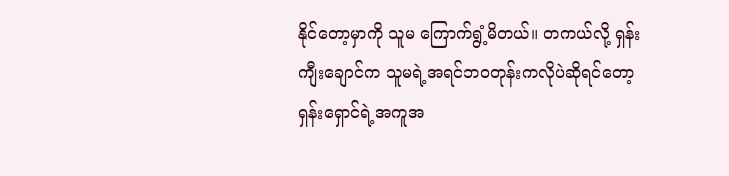နိုင်တော့မှာကို သူမ ကြောက်ရွံ့မိတယ်။ တကယ်လို့ ရှန်းကျီးချောင်က သူမရဲ့အရင်ဘဝတုန်းကလိုပဲဆိုရင်တော့ ရှန်းရှောင်ရဲ့အကူအ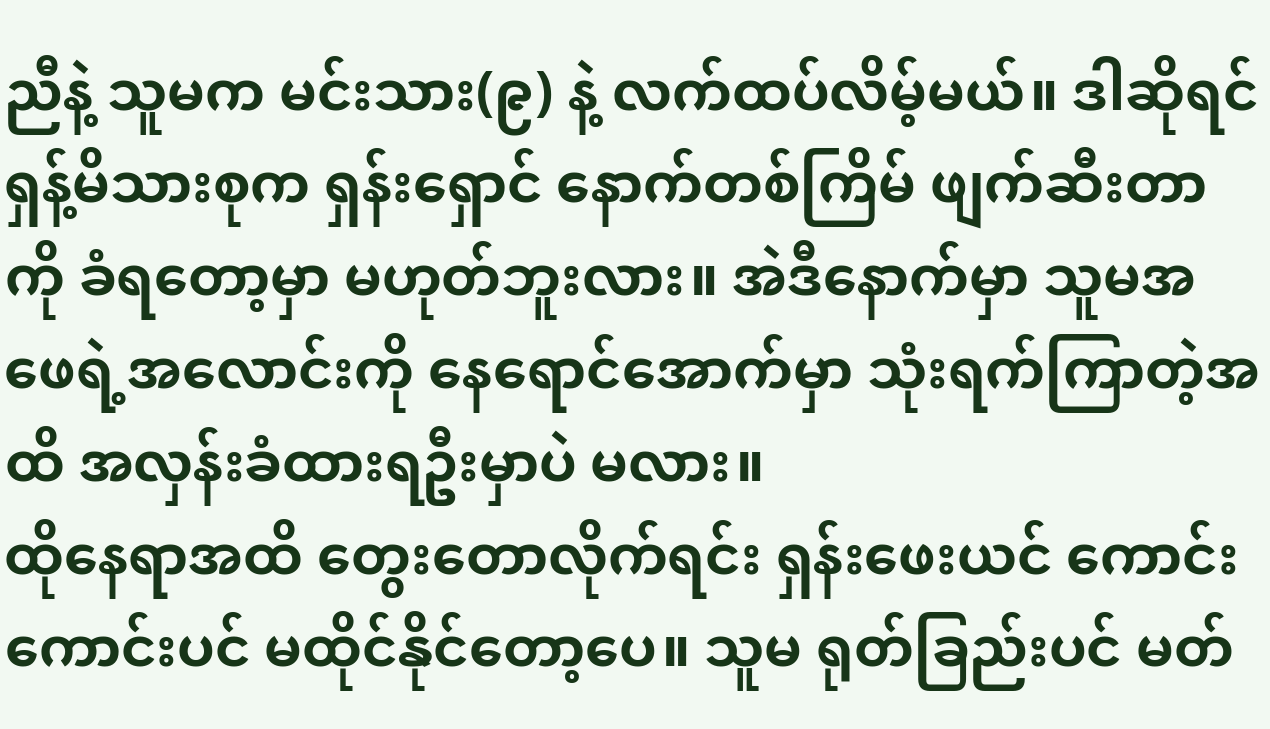ညီနဲ့ သူမက မင်းသား(၉) နဲ့ လက်ထပ်လိမ့်မယ်။ ဒါဆိုရင် ရှန့်မိသားစုက ရှန်းရှောင် နောက်တစ်ကြိမ် ဖျက်ဆီးတာကို ခံရတော့မှာ မဟုတ်ဘူးလား။ အဲဒီနောက်မှာ သူမအဖေရဲ့အလောင်းကို နေရောင်အောက်မှာ သုံးရက်ကြာတဲ့အထိ အလှန်းခံထားရဦးမှာပဲ မလား။
ထိုနေရာအထိ တွေးတောလိုက်ရင်း ရှန်းဖေးယင် ကောင်းကောင်းပင် မထိုင်နိုင်တော့ပေ။ သူမ ရုတ်ခြည်းပင် မတ်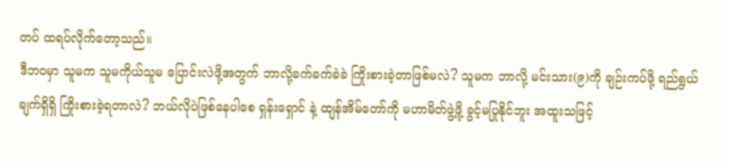တပ် ထရပ်လိုက်တော့သည်။
ဒီဘဝမှာ သူမက သူမကိုယ်သူမ ပြောင်းလဲဖို့အတွက် ဘာလို့ခက်ခက်ခဲခဲ ကြိုးစားခဲ့တာဖြစ်မလဲ? သူမက ဘာလို့ မင်းသား(၉)ကို ချဉ်းကပ်ဖို့ ရည်ရွယ်ချက်ရှိရှိ ကြိုးစားခဲ့ရတာလဲ? ဘယ်လိုပဲဖြစ်နေပါစေ ရှန်းရှောင် နဲ့ ထျန်အိမ်တော်ကို မဟာမိတ်ဖွဲ့ဖို့ ခွင့်မပြုနိုင်ဘူး အထူးသဖြင့်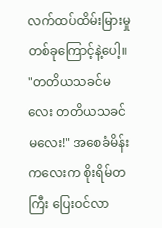လက်ထပ်ထိမ်းမြားမှု တစ်ခုကြောင့်နဲ့ပေါ့။
"တတိယသခင်မလေး တတိယသခင်မလေး!" အစေခံမိန်းကလေးက စိုးရိမ်တကြီး ပြေးဝင်လာ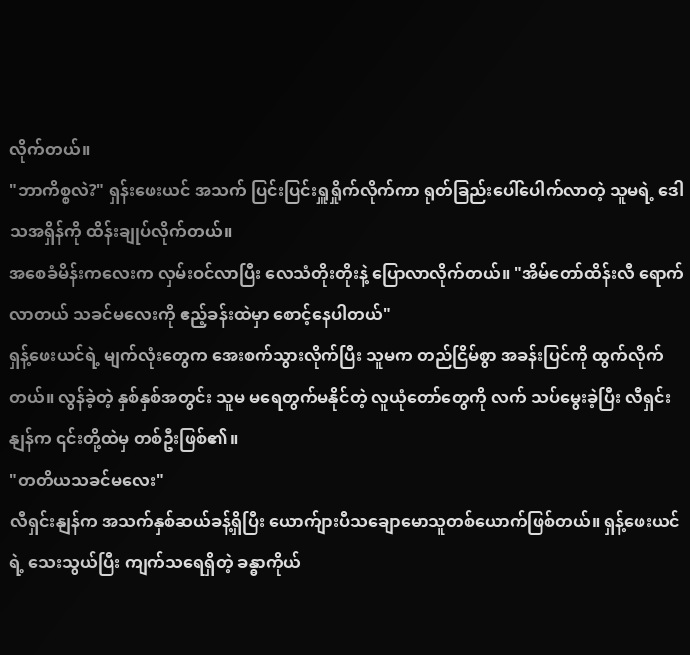လိုက်တယ်။
"ဘာကိစ္စလဲ?" ရှန်းဖေးယင် အသက် ပြင်းပြင်းရှူရှိုက်လိုက်ကာ ရုတ်ခြည်းပေါ်ပေါက်လာတဲ့ သူမရဲ့ ဒေါသအရှိန်ကို ထိန်းချုပ်လိုက်တယ်။
အစေခံမိန်းကလေးက လှမ်းဝင်လာပြီး လေသံတိုးတိုးနဲ့ ပြောလာလိုက်တယ်။ "အိမ်တော်ထိန်းလီ ရောက်လာတယ် သခင်မလေးကို ဧည့်ခန်းထဲမှာ စောင့်နေပါတယ်"
ရှန့်ဖေးယင်ရဲ့ မျက်လုံးတွေက အေးစက်သွားလိုက်ပြီး သူမက တည်ငြိမ်စွာ အခန်းပြင်ကို ထွက်လိုက်တယ်။ လွန်ခဲ့တဲ့ နှစ်နှစ်အတွင်း သူမ မရေတွက်မနိုင်တဲ့ လူယုံတော်တွေကို လက် သပ်မွေးခဲ့ပြီး လီရှင်းနျန်က ၎င်းတို့ထဲမှ တစ်ဦးဖြစ်၏။
"တတိယသခင်မလေး"
လီရှင်းနျန်က အသက်နှစ်ဆယ်ခန့်ရှိပြီး ယောက်ျားပီသချောမောသူတစ်ယောက်ဖြစ်တယ်။ ရှန့်ဖေးယင်ရဲ့ သေးသွယ်ပြီး ကျက်သရေရှိတဲ့ ခန္ဓာကိုယ်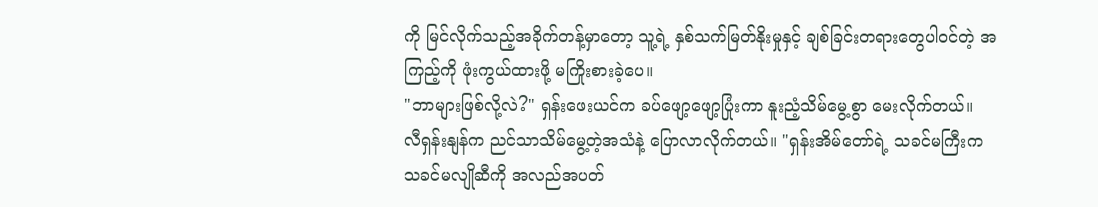ကို မြင်လိုက်သည့်အခိုက်တန့်မှာတော့ သူ့ရဲ့ နှစ်သက်မြတ်နိုးမှုနှင့် ချစ်ခြင်းတရားတွေပါဝင်တဲ့ အကြည့်ကို ဖုံးကွယ်ထားဖို့ မကြိုးစားခဲ့ပေ။
"ဘာများဖြစ်လို့လဲ?" ရှန်းဖေးယင်က ခပ်ဖျော့ဖျော့ပြုံးကာ နူးညံ့သိမ်မွေ့စွာ မေးလိုက်တယ်။
လီရှန်းနျန်က ညင်သာသိမ်မွေ့တဲ့အသံနဲ့ ပြောလာလိုက်တယ်။ "ရှန်းအိမ်တော်ရဲ့ သခင်မကြီးက သခင်မလျိုဆီကို အလည်အပတ်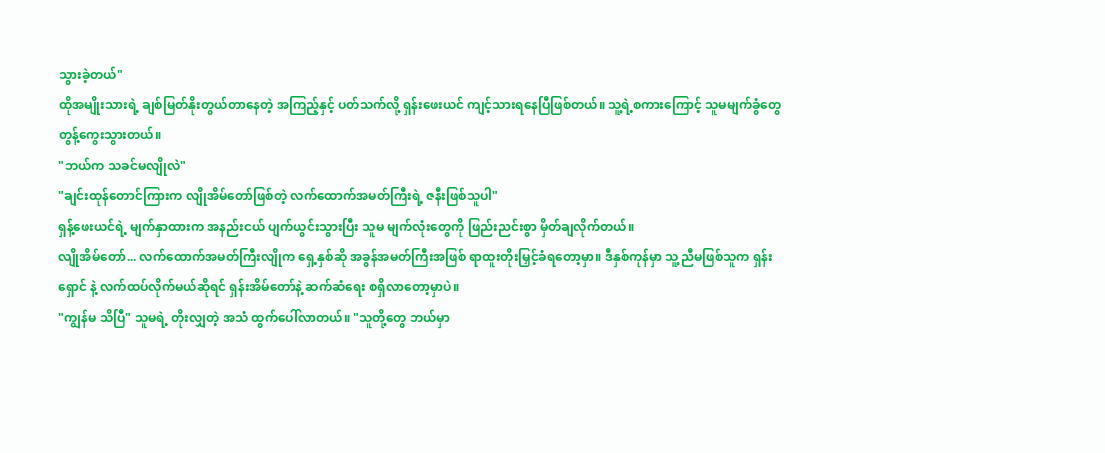သွားခဲ့တယ်"
ထိုအမျိုးသားရဲ့ ချစ်မြတ်နိုးတွယ်တာနေတဲ့ အကြည့်နှင့် ပတ်သက်လို့ ရှန်းဖေးယင် ကျင့်သားရနေပြီဖြစ်တယ်။ သူ့ရဲ့စကားကြောင့် သူမမျက်ခွံတွေ တွန့်ကွေးသွားတယ်။
"ဘယ်က သခင်မလျိုလဲ"
"ချင်းထုန်တောင်ကြားက လျိုအိမ်တော်ဖြစ်တဲ့ လက်ထောက်အမတ်ကြီးရဲ့ ဇနီးဖြစ်သူပါ"
ရှန့်ဖေးယင်ရဲ့ မျက်နှာထားက အနည်းငယ် ပျက်ယွင်းသွားပြီး သူမ မျက်လုံးတွေကို ဖြည်းညင်းစွာ မှိတ်ချလိုက်တယ်။
လျိုအိမ်တော်... လက်ထောက်အမတ်ကြီးလျိုက ရှေ့နှစ်ဆို အခွန်အမတ်ကြီးအဖြစ် ရာထူးတိုးမြှင့်ခံရတော့မှာ။ ဒီနှစ်ကုန်မှာ သူ့ညီမဖြစ်သူက ရှန်းရှောင် နဲ့ လက်ထပ်လိုက်မယ်ဆိုရင် ရှန်းအိမ်တော်နဲ့ ဆက်ဆံရေး စရှိလာတော့မှာပဲ။
"ကျွန်မ သိပြီ" သူမရဲ့ တိုးလျှတဲ့ အသံ ထွက်ပေါ်လာတယ်။ "သူတို့တွေ ဘယ်မှာ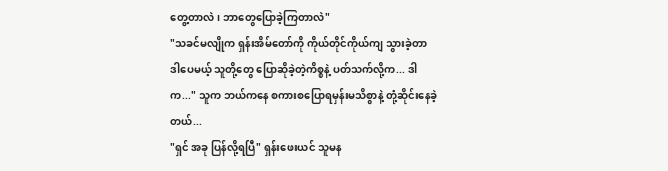တွေ့တာလဲ၊ ဘာတွေပြောခဲ့ကြတာလဲ"
"သခင်မလျိုက ရှန်းအိမ်တော်ကို ကိုယ်တိုင်ကိုယ်ကျ သွားခဲ့တာ ဒါပေမယ့် သူတို့တွေ ပြောဆိုခဲ့တဲ့ကိစ္စနဲ့ ပတ်သက်လို့က... ဒါက..." သူက ဘယ်ကနေ စကားစပြောရမှန်းမသိစွာနဲ့ တုံ့ဆိုင်းနေခဲ့တယ်...
"ရှင် အခု ပြန်လို့ရပြီ" ရှန်းဖေးယင် သူမန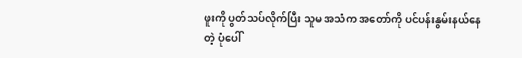ဖူးကို ပွတ်သပ်လိုက်ပြီး သူမ အသံက အတော်ကို ပင်ပန်းနွမ်းနယ်နေတဲ့ ပုံပေါ်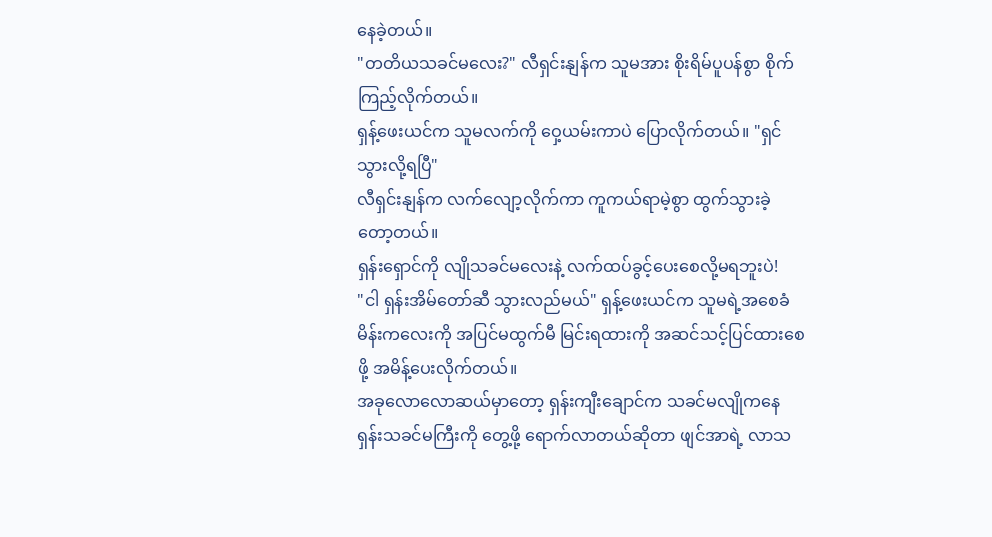နေခဲ့တယ်။
"တတိယသခင်မလေး?" လီရှင်းနျန်က သူမအား စိုးရိမ်ပူပန်စွာ စိုက်ကြည့်လိုက်တယ်။
ရှန့်ဖေးယင်က သူမလက်ကို ဝှေ့ယမ်းကာပဲ ပြောလိုက်တယ်။ "ရှင် သွားလို့ရပြီ"
လီရှင်းနျန်က လက်လျော့လိုက်ကာ ကူကယ်ရာမဲ့စွာ ထွက်သွားခဲ့တော့တယ်။
ရှန်းရှောင်ကို လျိုသခင်မလေးနဲ့ လက်ထပ်ခွင့်ပေးစေလို့မရဘူးပဲ!
"ငါ ရှန်းအိမ်တော်ဆီ သွားလည်မယ်" ရှန့်ဖေးယင်က သူမရဲ့အစေခံမိန်းကလေးကို အပြင်မထွက်မီ မြင်းရထားကို အဆင်သင့်ပြင်ထားစေဖို့ အမိန့်ပေးလိုက်တယ်။
အခုလောလောဆယ်မှာတော့ ရှန်းကျီးချောင်က သခင်မလျိုကနေ ရှန်းသခင်မကြီးကို တွေ့ဖို့ ရောက်လာတယ်ဆိုတာ ဖျင်အာရဲ့ လာသ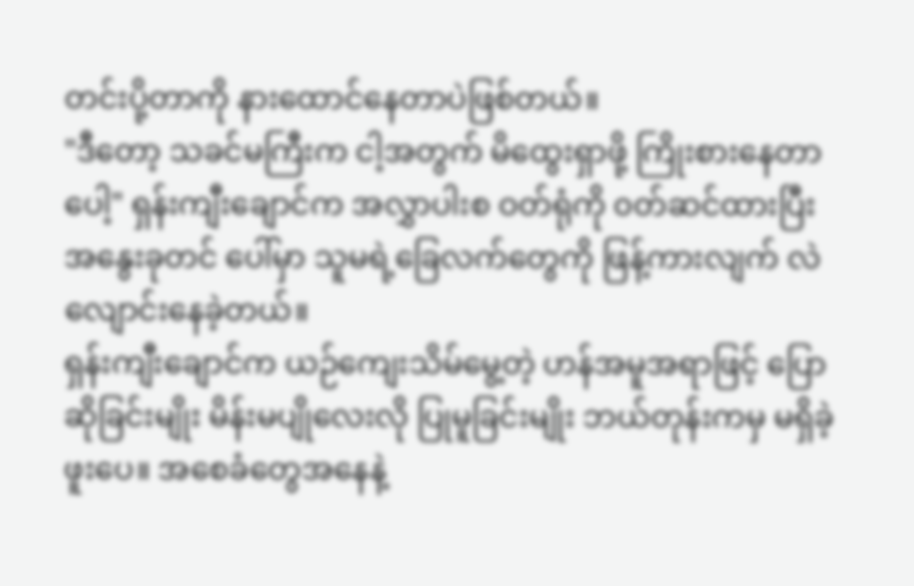တင်းပို့တာကို နားထောင်နေတာပဲဖြစ်တယ်။
"ဒီတော့ သခင်မကြီးက ငါ့အတွက် မိထွေးရှာဖို့ ကြိုးစားနေတာပေါ့" ရှန်းကျီးချောင်က အလွှာပါးစ ဝတ်ရုံကို ၀တ်ဆင်ထားပြီး အနွေးခုတင် ပေါ်မှာ သူမရဲ့ခြေလက်တွေကို ဖြန့်ကားလျက် လဲလျောင်းနေခဲ့တယ်။
ရှန်းကျီးချောင်က ယဉ်ကျေးသိမ်မွေ့တဲ့ ဟန်အမူအရာဖြင့် ပြောဆိုခြင်းမျိုး မိန်းမပျိုလေးလို ပြုမူခြင်းမျိုး ဘယ်တုန်းကမှ မရှိခဲ့ဖူးပေ။ အစေခံတွေအနေနဲ့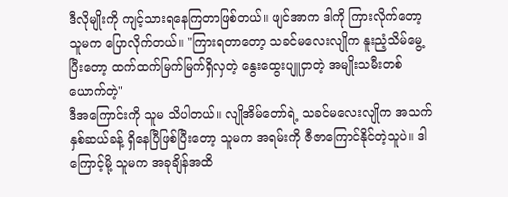ဒီလိုမျိုးကို ကျင့်သားရနေကြတာဖြစ်တယ်။ ဖျင်အာက ဒါကို ကြားလိုက်တော့ သူမက ပြောလိုက်တယ်။ "ကြားရတာတော့ သခင်မလေးလျိုက နူးညံ့သိမ်မွေ့ပြီးတော့ ထက်ထက်မြက်မြက်ရှိလှတဲ့ နွေးထွေးပျူငှာတဲ့ အမျိုးသမီးတစ်ယောက်တဲ့"
ဒီအကြောင်းကို သူမ သိပါတယ်။ လျိုအိမ်တော်ရဲ့ သခင်မလေးလျိုက အသက်နှစ်ဆယ်ခန့် ရှိနေပြီဖြစ်ပြီးတော့ သူမက အရမ်းကို ဇီဇာကြောင်နိုင်တဲ့သူပဲ။ ဒါကြောင့်မို့ သူမက အခုချိန်အထိ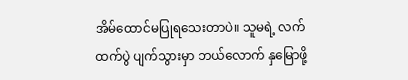အိမ်ထောင်မပြုရသေးတာပဲ။ သူမရဲ့ လက်ထက်ပွဲ ပျက်သွားမှာ ဘယ်လောက် နှမြောဖို့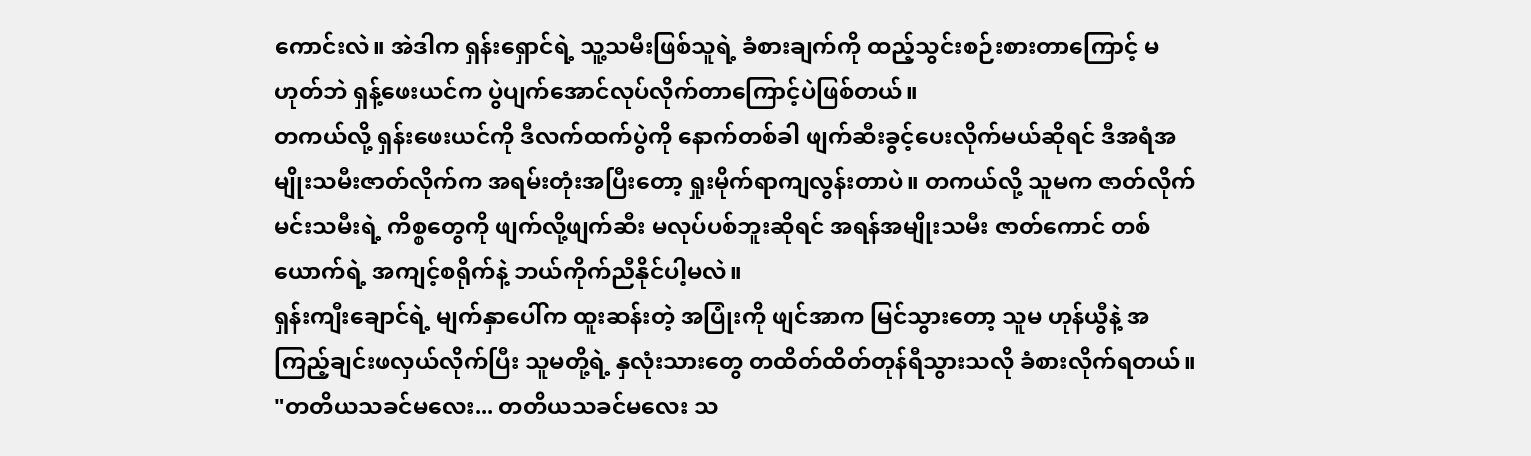ကောင်းလဲ။ အဲဒါက ရှန်းရှောင်ရဲ့ သူ့သမီးဖြစ်သူရဲ့ ခံစားချက်ကို ထည့်သွင်းစဉ်းစားတာကြောင့် မဟုတ်ဘဲ ရှန့်ဖေးယင်က ပွဲပျက်အောင်လုပ်လိုက်တာကြောင့်ပဲဖြစ်တယ်။
တကယ်လို့ ရှန်းဖေးယင်ကို ဒီလက်ထက်ပွဲကို နောက်တစ်ခါ ဖျက်ဆီးခွင့်ပေးလိုက်မယ်ဆိုရင် ဒီအရံအမျိုးသမီးဇာတ်လိုက်က အရမ်းတုံးအပြီးတော့ ရှုးမိုက်ရာကျလွန်းတာပဲ။ တကယ်လို့ သူမက ဇာတ်လိုက်မင်းသမီးရဲ့ ကိစ္စတွေကို ဖျက်လို့ဖျက်ဆီး မလုပ်ပစ်ဘူးဆိုရင် အရန်အမျိုးသမီး ဇာတ်ကောင် တစ်ယောက်ရဲ့ အကျင့်စရိုက်နဲ့ ဘယ်ကိုက်ညီနိုင်ပါ့မလဲ။
ရှန်းကျီးချောင်ရဲ့ မျက်နှာပေါ်က ထူးဆန်းတဲ့ အပြုံးကို ဖျင်အာက မြင်သွားတော့ သူမ ဟုန်ယွီနဲ့ အကြည့်ချင်းဖလှယ်လိုက်ပြီး သူမတို့ရဲ့ နှလုံးသားတွေ တထိတ်ထိတ်တုန်ရီသွားသလို ခံစားလိုက်ရတယ်။
"တတိယသခင်မလေး... တတိယသခင်မလေး သ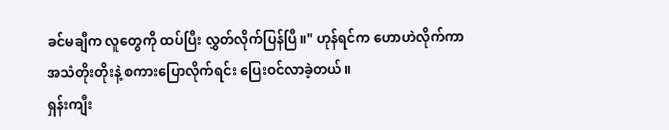ခင်မချီက လူတွေကို ထပ်ပြီး လွှတ်လိုက်ပြန်ပြီ။" ဟုန်ရင်က ဟောဟဲလိုက်ကာ အသံတိုးတိုးနဲ့ စကားပြောလိုက်ရင်း ပြေးဝင်လာခဲ့တယ်။
ရှန်းကျီး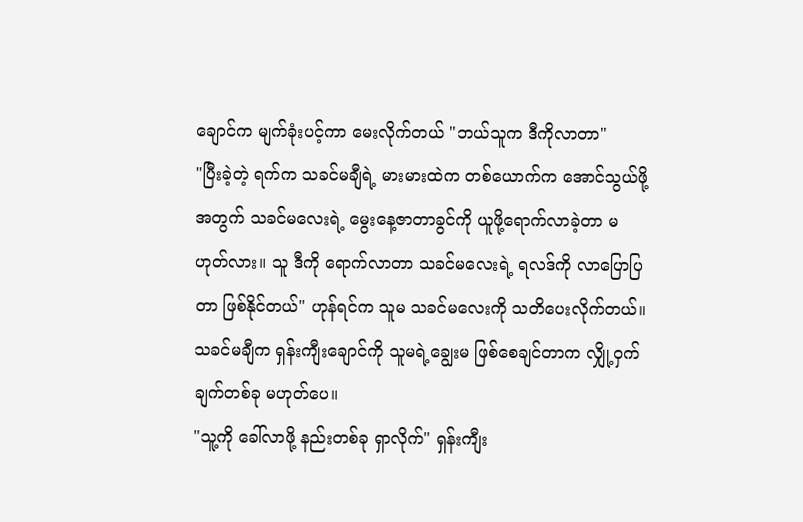ချောင်က မျက်ခုံးပင့်ကာ မေးလိုက်တယ် "ဘယ်သူက ဒီကိုလာတာ"
"ပြီးခဲ့တဲ့ ရက်က သခင်မချီရဲ့ မားမားထဲက တစ်ယောက်က အောင်သွယ်ဖို့အတွက် သခင်မလေးရဲ့ မွေးနေ့ဇာတာခွင်ကို ယူဖို့ရောက်လာခဲ့တာ မဟုတ်လား။ သူ ဒီကို ရောက်လာတာ သခင်မလေးရဲ့ ရလဒ်ကို လာပြောပြတာ ဖြစ်နိုင်တယ်" ဟုန်ရင်က သူမ သခင်မလေးကို သတိပေးလိုက်တယ်။
သခင်မချီက ရှန်းကျီးချောင်ကို သူမရဲ့ချွေးမ ဖြစ်စေချင်တာက လျှို့ဝှက်ချက်တစ်ခု မဟုတ်ပေ။
"သူ့ကို ခေါ်လာဖို့ နည်းတစ်ခု ရှာလိုက်" ရှန်းကျီး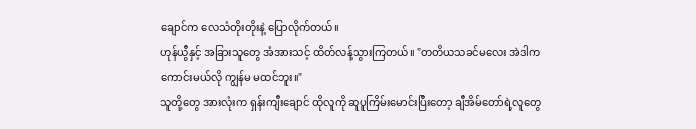ချောင်က လေသံတိုးတိုးနဲ့ ပြောလိုက်တယ်။
ဟုန်ယွီနှင့် အခြားသူတွေ အံအားသင့် ထိတ်လန့်သွားကြတယ်။ "တတိယသခင်မလေး အဲဒါက ကောင်းမယ်လို ကျွန်မ မထင်ဘူး။"
သူတို့တွေ အားလုံးက ရှန်းကျီးချောင် ထိုလူကို ဆူပူကြိမ်းမောင်းပြီးတော့ ချီအိမ်တော်ရဲ့လူတွေ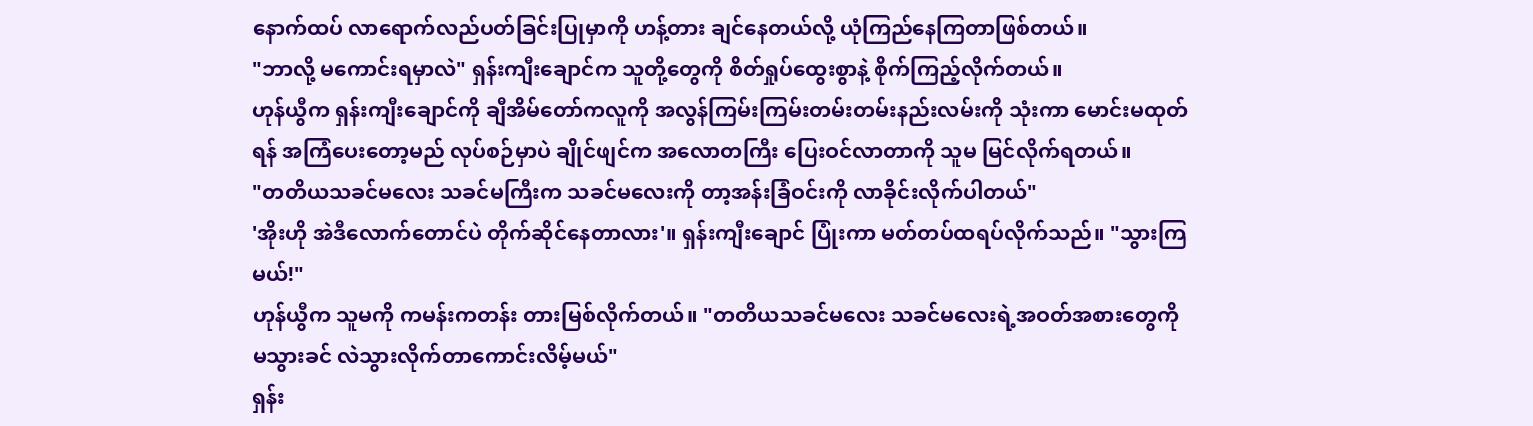နောက်ထပ် လာရောက်လည်ပတ်ခြင်းပြုမှာကို ဟန့်တား ချင်နေတယ်လို့ ယုံကြည်နေကြတာဖြစ်တယ်။
"ဘာလို့ မကောင်းရမှာလဲ" ရှန်းကျီးချောင်က သူတို့တွေကို စိတ်ရှုပ်ထွေးစွာနဲ့ စိုက်ကြည့်လိုက်တယ်။
ဟုန်ယွီက ရှန်းကျီးချောင်ကို ချီအိမ်တော်ကလူကို အလွန်ကြမ်းကြမ်းတမ်းတမ်းနည်းလမ်းကို သုံးကာ မောင်းမထုတ်ရန် အကြံပေးတော့မည် လုပ်စဉ်မှာပဲ ချိုင်ဖျင်က အလောတကြီး ပြေးဝင်လာတာကို သူမ မြင်လိုက်ရတယ်။
"တတိယသခင်မလေး သခင်မကြီးက သခင်မလေးကို တာ့အန်းခြံဝင်းကို လာခိုင်းလိုက်ပါတယ်"
'အိုးဟို အဲဒီလောက်တောင်ပဲ တိုက်ဆိုင်နေတာလား'။ ရှန်းကျီးချောင် ပြုံးကာ မတ်တပ်ထရပ်လိုက်သည်။ "သွားကြမယ်!"
ဟုန်ယွီက သူမကို ကမန်းကတန်း တားမြစ်လိုက်တယ်။ "တတိယသခင်မလေး သခင်မလေးရဲ့အဝတ်အစားတွေကို မသွားခင် လဲသွားလိုက်တာကောင်းလိမ့်မယ်"
ရှန်း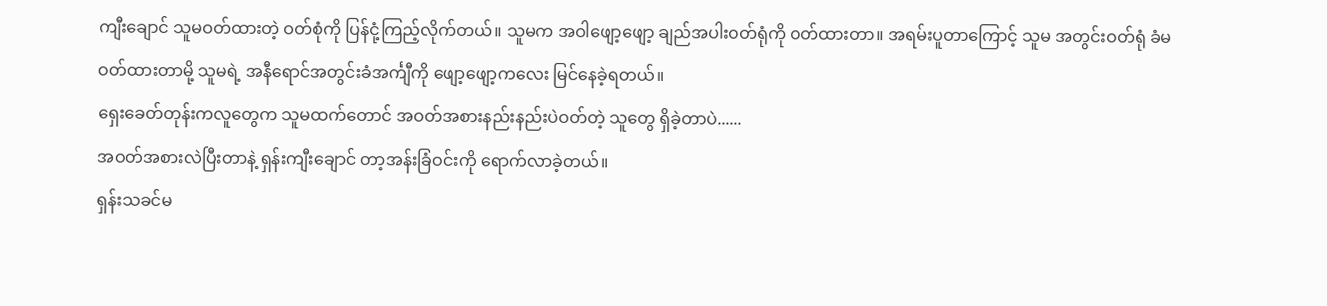ကျီးချောင် သူမဝတ်ထားတဲ့ ဝတ်စုံကို ပြန်ငုံ့ကြည့်လိုက်တယ်။ သူမက အဝါဖျော့ဖျော့ ချည်အပါး၀တ်ရုံကို ၀တ်ထားတာ။ အရမ်းပူတာကြောင့် သူမ အတွင်းဝတ်ရုံ ခံမဝတ်ထားတာမို့ သူမရဲ့ အနီရောင်အတွင်းခံအင်္ကျီကို ဖျော့ဖျော့ကလေး မြင်နေခဲ့ရတယ်။
ရှေးခေတ်တုန်းကလူတွေက သူမထက်တောင် အဝတ်အစားနည်းနည်းပဲဝတ်တဲ့ သူတွေ ရှိခဲ့တာပဲ......
အဝတ်အစားလဲပြီးတာနဲ့ ရှန်းကျီးချောင် တာ့အန်းခြံဝင်းကို ရောက်လာခဲ့တယ်။
ရှန်းသခင်မ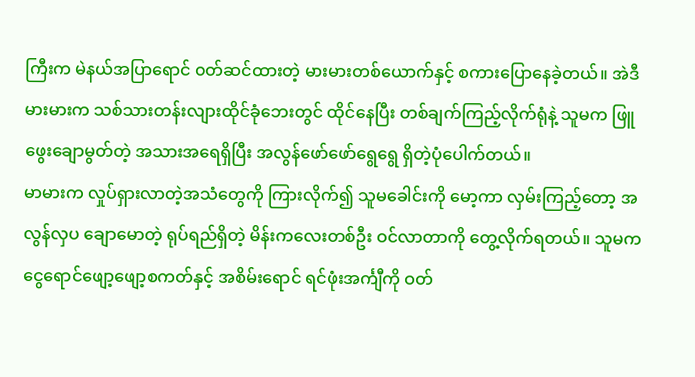ကြီးက မဲနယ်အပြာရောင် ၀တ်ဆင်ထားတဲ့ မားမားတစ်ယောက်နှင့် စကားပြောနေခဲ့တယ်။ အဲဒီမားမားက သစ်သားတန်းလျားထိုင်ခုံဘေးတွင် ထိုင်နေပြီး တစ်ချက်ကြည့်လိုက်ရုံနဲ့ သူမက ဖြူဖွေးချောမွတ်တဲ့ အသားအရေရှိပြီး အလွန်ဖော်ဖော်ရွေရွေ ရှိတဲ့ပုံပေါက်တယ်။
မာမားက လှုပ်ရှားလာတဲ့အသံတွေကို ကြားလိုက်၍ သူမခေါင်းကို မော့ကာ လှမ်းကြည့်တော့ အလွန်လှပ ချောမောတဲ့ ရုပ်ရည်ရှိတဲ့ မိန်းကလေးတစ်ဦး ဝင်လာတာကို တွေ့လိုက်ရတယ်။ သူမက ငွေရောင်ဖျော့ဖျော့စကတ်နှင့် အစိမ်းရောင် ရင်ဖုံးအင်္ကျီကို ဝတ်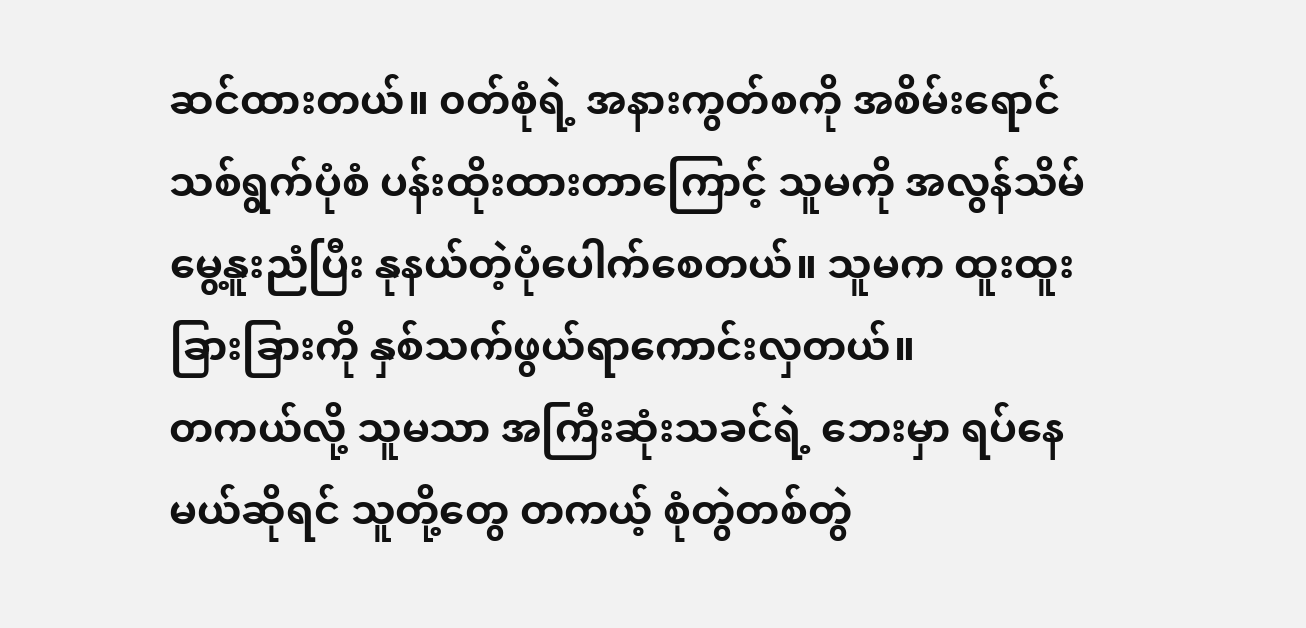ဆင်ထားတယ်။ ၀တ်စုံရဲ့ အနားကွတ်စကို အစိမ်းရောင်သစ်ရွက်ပုံစံ ပန်းထိုးထားတာကြောင့် သူမကို အလွန်သိမ်မွေ့နူးညံပြီး နုနယ်တဲ့ပုံပေါက်စေတယ်။ သူမက ထူးထူးခြားခြားကို နှစ်သက်ဖွယ်ရာကောင်းလှတယ်။
တကယ်လို့ သူမသာ အကြီးဆုံးသခင်ရဲ့ ဘေးမှာ ရပ်နေမယ်ဆိုရင် သူတို့တွေ တကယ့် စုံတွဲတစ်တွဲ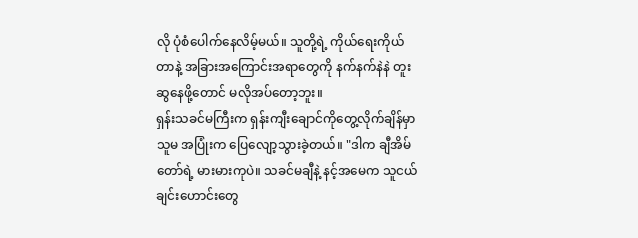လို ပုံစံပေါက်နေလိမ့်မယ်။ သူတို့ရဲ့ ကိုယ်ရေးကိုယ်တာနဲ့ အခြားအကြောင်းအရာတွေကို နက်နက်နဲနဲ တူးဆွနေဖို့တောင် မလိုအပ်တော့ဘူး။
ရှန်းသခင်မကြီးက ရှန်းကျီးချောင်ကိုတွေ့လိုက်ချိန်မှာ သူမ အပြုံးက ပြေလျော့သွားခဲ့တယ်။ "ဒါက ချီအိမ်တော်ရဲ့ မားမားကုပဲ။ သခင်မချီနဲ့ နင့်အမေက သူငယ်ချင်းဟောင်းတွေ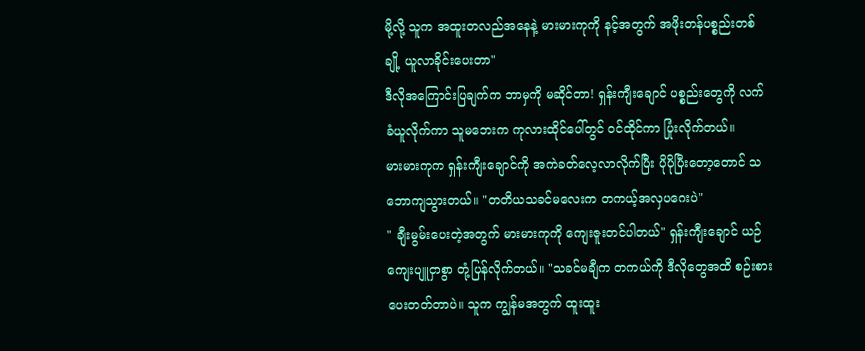မို့လို့ သူက အထူးတလည်အနေနဲ့ မားမားကုကို နင့်အတွက် အဖိုးတန်ပစ္စည်းတစ်ချို့ ယူလာခိုင်းပေးတာ"
ဒီလိုအကြောင်းပြချက်က ဘာမှကို မဆိုင်တာ! ရှန်းကျီးချောင် ပစ္စည်းတွေကို လက်ခံယူလိုက်ကာ သူမဘေးက ကုလားထိုင်ပေါ်တွင် ဝင်ထိုင်ကာ ပြုံးလိုက်တယ်။
မားမားကုက ရှန်းကျီးချောင်ကို အကဲခတ်လေ့လာလိုက်ပြီး ပိုပိုပြီးတော့တောင် သဘောကျသွားတယ်။ "တတိယသခင်မလေးက တကယ့်အလှပဂေးပဲ"
" ချီးမွမ်းပေးတဲ့အတွက် မားမားကုကို ကျေးဇူးတင်ပါတယ်" ရှန်းကျီးချောင် ယဉ်ကျေးပျူငှာစွာ တုံ့ပြန်လိုက်တယ်။ "သခင်မချီက တကယ်ကို ဒီလိုတွေအထိ စဉ်းစားပေးတတ်တာပဲ။ သူက ကျွန်မအတွက် ထူးထူး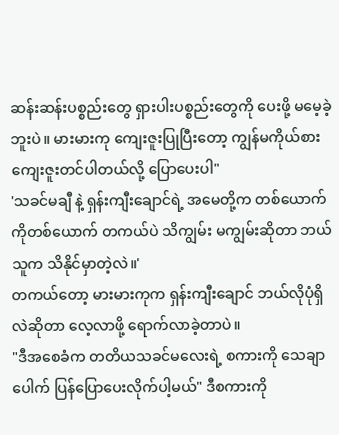ဆန်းဆန်းပစ္စည်းတွေ ရှားပါးပစ္စည်းတွေကို ပေးဖို့ မမေ့ခဲ့ဘူးပဲ။ မားမားကု ကျေးဇူးပြုပြီးတော့ ကျွန်မကိုယ်စား ကျေးဇူးတင်ပါတယ်လို့ ပြောပေးပါ"
'သခင်မချီ နဲ့ ရှန်းကျီးချောင်ရဲ့ အမေတို့က တစ်ယောက်ကိုတစ်ယောက် တကယ်ပဲ သိကျွမ်း မကျွမ်းဆိုတာ ဘယ်သူက သိနိုင်မှာတဲ့လဲ။'
တကယ်တော့ မားမားကုက ရှန်းကျီးချောင် ဘယ်လိုပုံရှိလဲဆိုတာ လေ့လာဖို့ ရောက်လာခဲ့တာပဲ။
"ဒီအစေခံက တတိယသခင်မလေးရဲ့ စကားကို သေချာပေါက် ပြန်ပြောပေးလိုက်ပါ့မယ်" ဒီစကားကို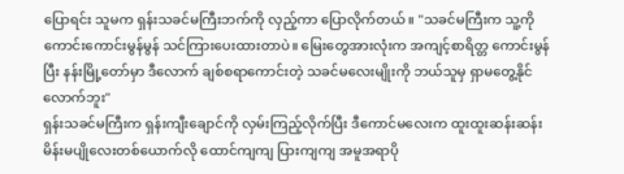ပြောရင်း သူမက ရှန်းသခင်မကြီးဘက်ကို လှည့်ကာ ပြောလိုက်တယ်။ "သခင်မကြီးက သူ့ကို ကောင်းကောင်းမွန်မွန် သင်ကြားပေးထားတာပဲ။ မြေးတွေအားလုံးက အကျင့်စာရိတ္တ ကောင်းမွန်ပြီး နန်းမြို့တော်မှာ ဒီလောက် ချစ်စရာကောင်းတဲ့ သခင်မလေးမျိုးကို ဘယ်သူမှ ရှာမတွေ့နိုင်လောက်ဘူး"
ရှန်းသခင်မကြီးက ရှန်းကျီးချောင်ကို လှမ်းကြည့်လိုက်ပြီး ဒီကောင်မလေးက ထူးထူးဆန်းဆန်း မိန်းမပျိုလေးတစ်ယောက်လို ထောင်ကျကျ ပြားကျကျ အမူအရာပို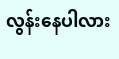လွန်းနေပါလား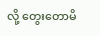လို့ တွေးတောမိ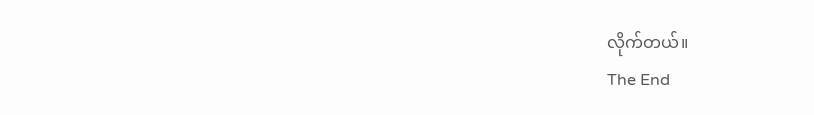လိုက်တယ်။
The End